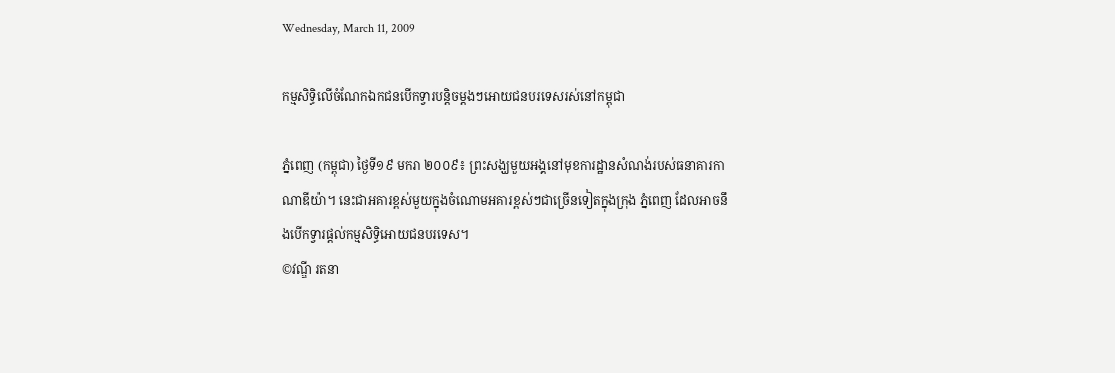Wednesday, March 11, 2009

កម្មសិទ្ធិលើចំណែកឯកជនបើកទ្វារបន្តិចម្តងៗអោយជនបរទេសរស់នៅកម្ពុជា

ភ្នំពេញ (កម្ពុជា) ថ្ងៃទី១៩ មករា ២០០៩៖ ព្រះសង្ឃមួយអង្គនៅមុខការដ្ឋានសំណង់របស់ធនាគារកាណាឌីយ៉ា។ នេះជាអគារខ្ពស់មួយក្នុងចំណោមអគារខ្ពស់ៗជាច្រើនទៀតក្នុងក្រុង ភ្នំពេញ ដែលអាចនឹងបើកទ្វារផ្តល់កម្មសិទ្ធិអោយជនបរទេស។
©វណ្ឌី រតនា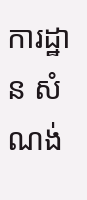ការដ្ឋាន សំណង់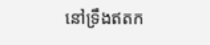នៅទ្រឹងឥតក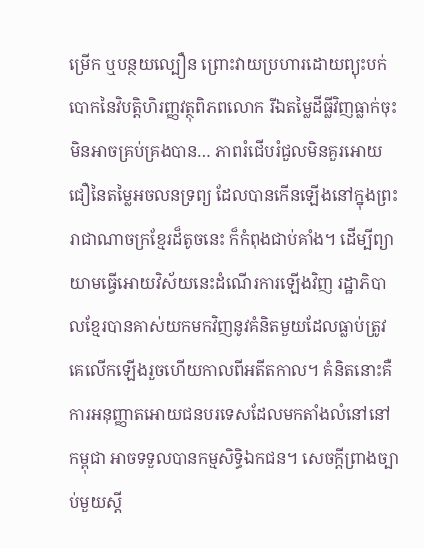ម្រើក ឬបន្ថយល្បឿន ព្រោះវាយប្រហារដោយព្យុះបក់បោកនៃវិបត្តិហិរញ្ញវត្ថុពិភពលោក រីឯតម្លៃដីធ្លីវិញធ្លាក់ចុះមិនអាចគ្រប់គ្រងបាន… ភាពរំជើបរំជួលមិនគួរអោយជឿនៃតម្លៃអចលនទ្រព្យ ដែលបានកើនឡើងនៅក្នុងព្រះរាជាណាចក្រខ្មែរដ៏តូចនេះ ក៏កំពុងជាប់គាំង។ ដើម្បីព្យាយាមធ្វើអោយវិស័យនេះដំណើរការឡើងវិញ រដ្ឋាភិបាលខ្មែរបានគាស់យកមកវិញនូវគំនិតមួយដែលធ្លាប់ត្រូវ គេលើកឡើងរួចហើយកាលពីអតីតកាល។ គំនិតនោះគឺការអនុញ្ញាតអោយជនបរទេសដែលមកតាំងលំនៅនៅកម្ពុជា អាចទទួលបានកម្មសិទ្ធិឯកជន។ សេចក្តីព្រាងច្បាប់មួយស្តី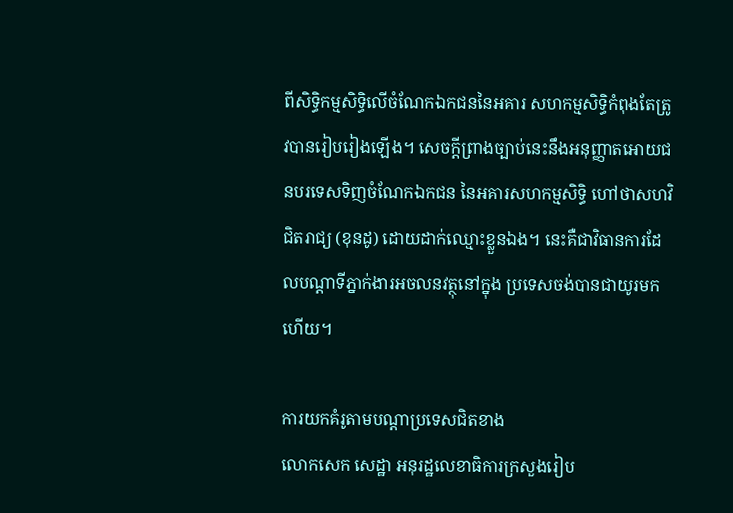ពីសិទ្ធិកម្មសិទ្ធិលើចំណែកឯកជននៃអគារ សហកម្មសិទ្ធិកំពុងតែត្រូវបានរៀបរៀងឡើង។ សេចក្តីព្រាងច្បាប់នេះនឹងអនុញ្ញាតអោយជនបរទេសទិញចំណែកឯកជន នៃអគារសហកម្មសិទ្ធិ ហៅថាសហវិជិតរាជ្យ (ខុនដូ) ដោយដាក់ឈ្មោះខ្លួនឯង។ នេះគឺជាវិធានការដែលបណ្តាទីភ្នាក់ងារអចលនវត្ថុនៅក្នុង ប្រទេសចង់បានជាយូរមកហើយ។

ការយកគំរូតាមបណ្តាប្រទេសជិតខាង
លោកសេក សេដ្ឋា អនុរដ្ឋលេខាធិការក្រសួងរៀប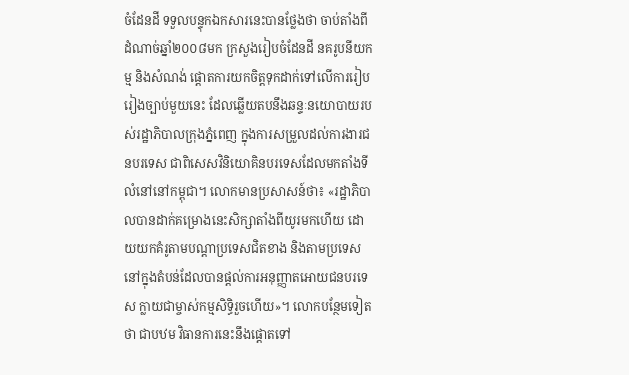ចំដែនដី ទទួលបន្ទុកឯកសារនេះបានថ្លែងថា ចាប់តាំងពីដំណាច់ឆ្នាំ២០០៨មក ក្រសួងរៀបចំដែនដី នគរូបនីយកម្ម និងសំណង់ ផ្តោតការយកចិត្តទុកដាក់ទៅលើការរៀបរៀងច្បាប់មួយនេះ ដែលឆ្លើយតបនឹងឆន្ទៈនយោបាយរបស់រដ្ឋាភិបាលក្រុងភ្នំពេញ ក្នុងការសម្រួលដល់ការងារជនបរទេស ជាពិសេសវិនិយោគិនបរទេសដែលមកតាំងទីលំនៅនៅកម្ពុជា។ លោកមានប្រសាសន៍ថា៖ «រដ្ឋាភិបាលបានដាក់គម្រោងនេះសិក្សាតាំងពីយូរមកហើយ ដោយយកគំរូតាមបណ្តាប្រទេសជិតខាង និងតាមប្រទេសនៅក្នុងតំបន់ដែលបានផ្តល់ការអនុញ្ញាតអោយជនបរទេស ក្លាយជាម្ចាស់កម្មសិទ្ធិរួចហើយ»។ លោកបន្ថែមទៀតថា ជាបឋម វិធានការនេះនឹងផ្តោតទៅ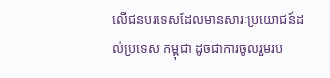លើជនបរទេសដែលមានសារៈប្រយោជន៍ដល់ប្រទេស កម្ពុជា ដូចជាការចូលរួមរប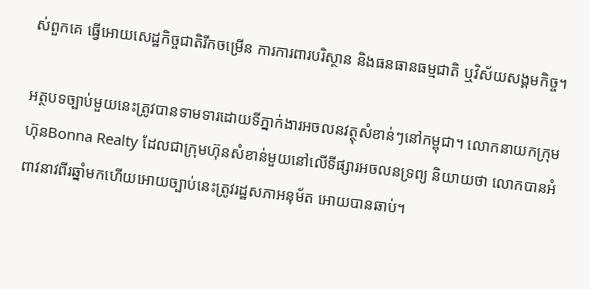ស់ពួកគេ ធ្វើអោយសេដ្ឋកិច្ចជាតិរីកចម្រើន ការការពារបរិស្ថាន និងធនធានធម្មជាតិ ឬវិស័យសង្គមកិច្ច។

អត្ថបទច្បាប់មួយនេះត្រូវបានទាមទារដោយទីភ្នាក់ងារអចលនវត្ថុសំខាន់ៗនៅកម្ពុជា។ លោកនាយកក្រុមហ៊ុនBonna Realty ដែលជាក្រុមហ៊ុនសំខាន់មួយនៅលើទីផ្សារអចលនទ្រព្យ និយាយថា លោកបានអំពាវនាវពីរឆ្នាំមកហើយអោយច្បាប់នេះត្រូវរដ្ឋសភាអនុម័ត អោយបានឆាប់។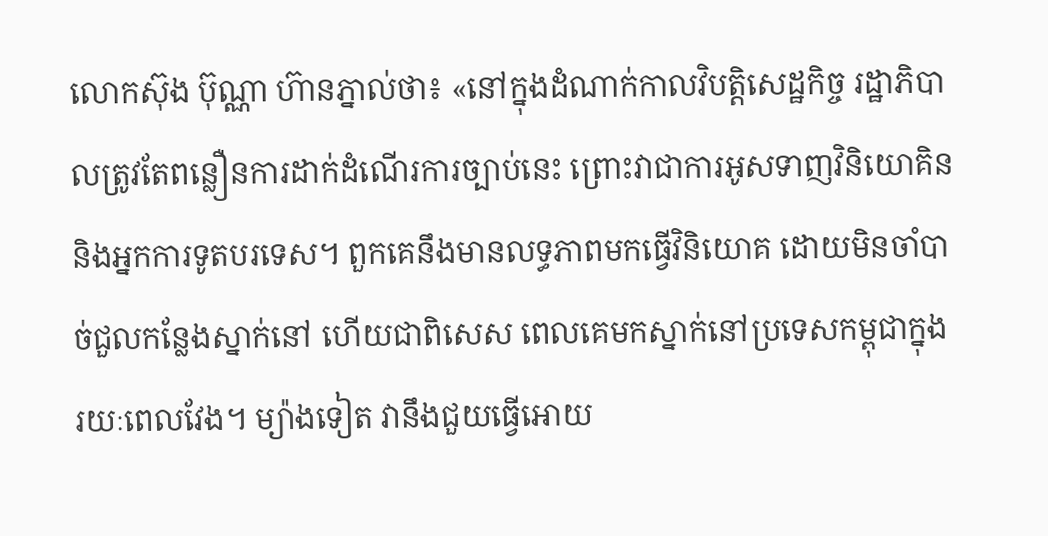លោកស៊ុង ប៊ុណ្ណា ហ៊ានភ្នាល់ថា៖ «នៅក្នុងដំណាក់កាលវិបត្តិសេដ្ឋកិច្ច រដ្ឋាភិបាលត្រូវតែពន្លឿនការដាក់ដំណើរការច្បាប់នេះ ព្រោះវាជាការអូសទាញវិនិយោគិន និងអ្នកការទូតបរទេស។ ពួកគេនឹងមានលទ្ធភាពមកធ្វើវិនិយោគ ដោយមិនចាំបាច់ជួលកន្លែងស្នាក់នៅ ហើយជាពិសេស ពេលគេមកស្នាក់នៅប្រទេសកម្ពុជាក្នុងរយៈពេលវែង។ ម្យ៉ាងទៀត វានឹងជួយធ្វើអោយ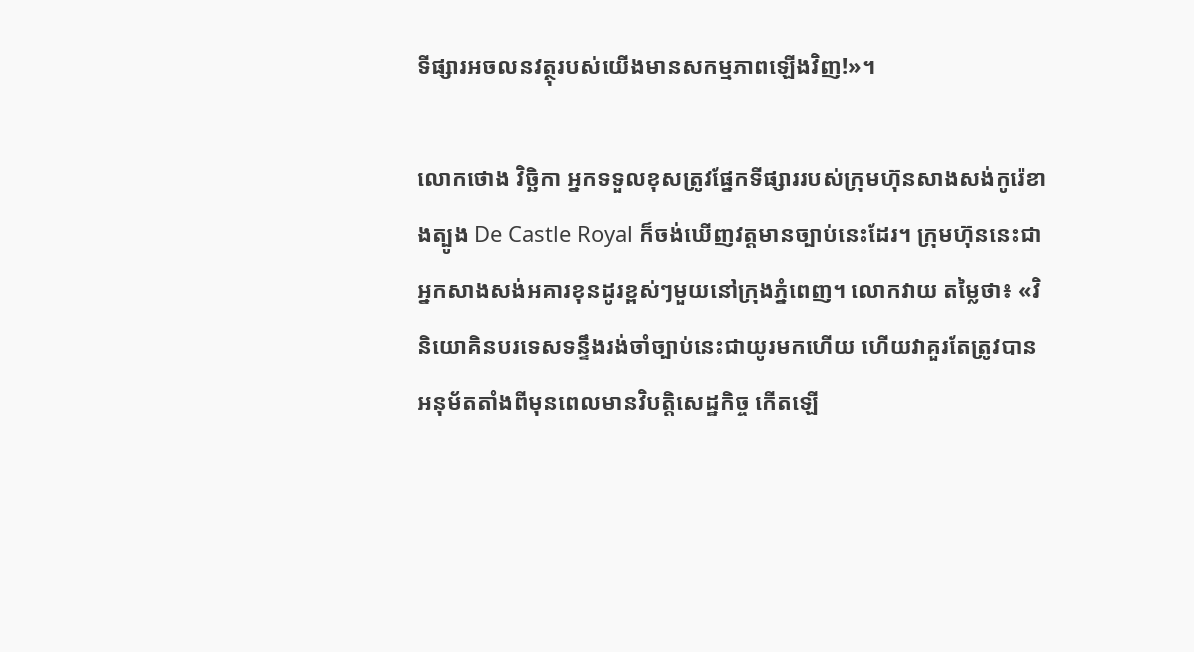ទីផ្សារអចលនវត្ថុរបស់យើងមានសកម្មភាពឡើងវិញ!»។

លោកថោង វិច្ឆិកា អ្នកទទួលខុសត្រូវផ្នែកទីផ្សាររបស់ក្រុមហ៊ុនសាងសង់កូរ៉េខាងត្បូង De Castle Royal ក៏ចង់ឃើញវត្តមានច្បាប់នេះដែរ។ ក្រុមហ៊ុននេះជាអ្នកសាងសង់អគារខុនដូរខ្ពស់ៗមួយនៅក្រុងភ្នំពេញ។ លោកវាយ តម្លៃថា៖ «វិនិយោគិនបរទេសទន្ទឹងរង់ចាំច្បាប់នេះជាយូរមកហើយ ហើយវាគួរតែត្រូវបានអនុម័តតាំងពីមុនពេលមានវិបត្តិសេដ្ឋកិច្ច កើតឡើ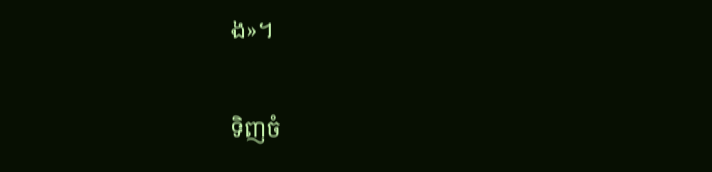ង»។

ទិញចំ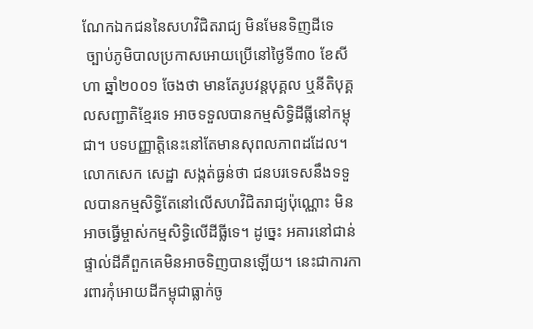ណែកឯកជននៃសហវិជិតរាជ្យ មិនមែនទិញដីទេ
 ច្បាប់ភូមិបាលប្រកាសអោយប្រើនៅថ្ងៃទី៣០ ខែសីហា ឆ្នាំ២០០១ ចែងថា មានតែរូបវន្តបុគ្គល ឬនីតិបុគ្គលសញ្ជាតិខ្មែរទេ អាចទទួលបានកម្មសិទ្ធិដីធ្លីនៅកម្ពុជា។ បទបញ្ញាត្តិនេះនៅតែមានសុពលភាពដដែល។ លោកសេក សេដ្ឋា សង្កត់ធ្ងន់ថា ជនបរទេសនឹងទទួលបានកម្មសិទ្ធិតែនៅលើសហវិជិតរាជ្យប៉ុណ្ណោះ មិនអាចធ្វើម្ចាស់កម្មសិទ្ធិលើដីធ្លីទេ។ ដូច្នេះ អគារនៅជាន់ផ្ទាល់ដីគឺពួកគេមិនអាចទិញបានឡើយ។ នេះជាការការពារកុំអោយដីកម្ពុជាធ្លាក់ចូ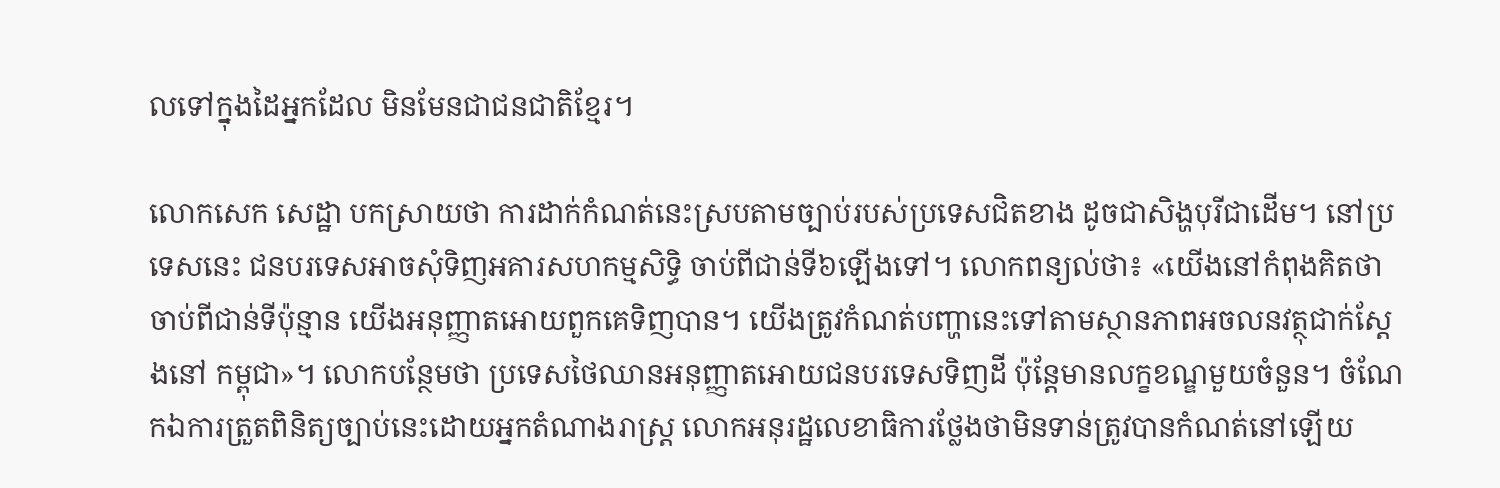លទៅក្នុងដៃអ្នកដែល មិនមែនជាជនជាតិខ្មែរ។

លោកសេក សេដ្ឋា បកស្រាយថា ការដាក់កំណត់នេះស្របតាមច្បាប់របស់ប្រទេសជិតខាង ដូចជាសិង្ហបុរីជាដើម។ នៅប្រទេសនេះ ជនបរទេសអាចសុំទិញអគារសហកម្មសិទ្ធិ ចាប់ពីជាន់ទី៦ឡើងទៅ។ លោកពន្យល់ថា៖ «យើងនៅកំពុងគិតថាចាប់ពីជាន់ទីប៉ុន្មាន យើងអនុញ្ញាតអោយពួកគេទិញបាន។ យើងត្រូវកំណត់បញ្ហានេះទៅតាមស្ថានភាពអចលនវត្ថុជាក់ស្តែងនៅ កម្ពុជា»។ លោកបន្ថែមថា ប្រទេសថៃឈានអនុញ្ញាតអោយជនបរទេសទិញដី ប៉ុន្តែមានលក្ខខណ្ឌមួយចំនួន។ ចំណែកឯការត្រួតពិនិត្យច្បាប់នេះដោយអ្នកតំណាងរាស្រ្ត លោកអនុរដ្ឋលេខាធិការថ្លែងថាមិនទាន់ត្រូវបានកំណត់នៅឡើយ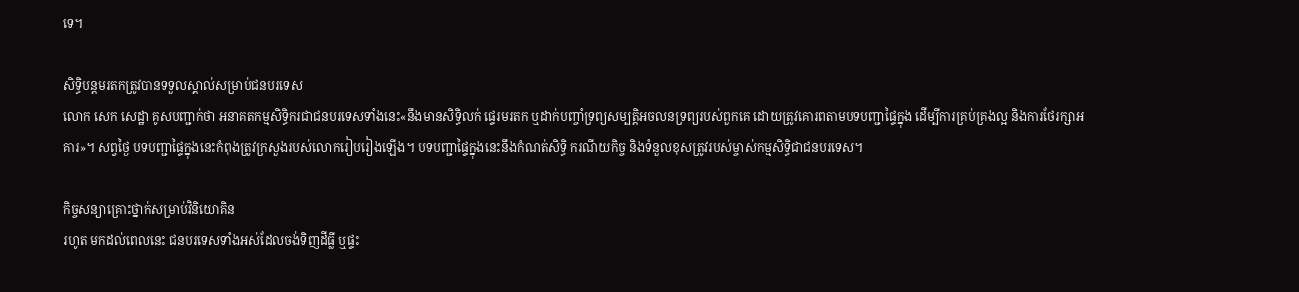ទេ។

សិទ្ធិបន្តមរតកត្រូវបានទទួលស្គាល់សម្រាប់ជនបរទេស
លោក សេក សេដ្ឋា គូសបញ្ជាក់ថា អនាគតកម្មសិទ្ធិករជាជនបរទេសទាំងនេះ«នឹងមានសិទ្ធិលក់ ផ្ទេរមរតក ឬដាក់បញ្ចាំទ្រព្យសម្បត្តិអចលនទ្រព្យរបស់ពួកគេ ដោយត្រូវគោរពតាមបទបញ្ជាផ្ទៃក្នុង ដើម្បីការគ្រប់គ្រងល្អ និងការថែរក្សាអគារ»។ សព្វថ្ងៃ បទបញ្ជាផ្ទៃក្នុងនេះកំពុងត្រូវក្រសួងរបស់លោករៀបរៀងឡើង។ បទបញ្ជាផ្ទៃក្នុងនេះនឹងកំណត់សិទ្ធិ ករណីយកិច្ច និងទំនួលខុសត្រូវរបស់ម្ចាស់កម្មសិទ្ធិជាជនបរទេស។

កិច្ចសន្យាគ្រោះថ្នាក់សម្រាប់វិនិយោគិន
រហូត មកដល់ពេលនេះ ជនបរទេសទាំងអស់ដែលចង់ទិញដីធ្លី ឬផ្ទះ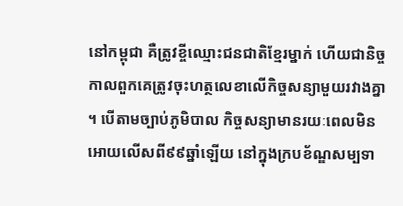នៅកម្ពុជា គឺត្រូវខ្ចីឈ្មោះជនជាតិខ្មែរម្នាក់ ហើយជានិច្ចកាលពួកគេត្រូវចុះហត្ថលេខាលើកិច្ចសន្យាមួយរវាងគ្នា ។ បើតាមច្បាប់ភូមិបាល កិច្ចសន្យាមានរយៈពេលមិនអោយលើសពី៩៩ឆ្នាំឡើយ នៅក្នុងក្របខ័ណ្ឌសម្បទា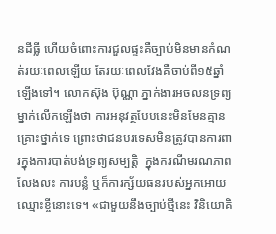នដីធ្លី ហើយចំពោះការជួលផ្ទះគឺច្បាប់មិនមានកំណត់រយៈពេលឡើយ តែរយៈពេលវែងគឺចាប់ពី១៥ឆ្នាំឡើងទៅ។ លោកស៊ុង ប៊ុណ្ណា ភ្នាក់ងារអចលនទ្រព្យម្នាក់លើកឡើងថា ការអនុវត្ថបែបនេះមិនមែនគ្មានគ្រោះថ្នាក់ទេ ព្រោះថាជនបរទេសមិនត្រូវបានការពារក្នុងការបាត់បង់ទ្រព្យសម្បត្តិ  ក្នុងករណីមរណភាព លែងលះ ការបន្លំ ឬក៏ការក្ស័យធនរបស់អ្នកអោយឈ្មោះខ្ចីនោះទេ។ «ជាមួយនឹងច្បាប់ថ្មីនេះ វិនិយោគិ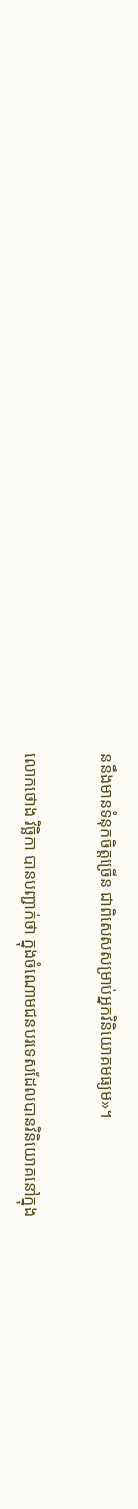ននឹងមានទំនុកចិត្តច្រើន ជាពិសេសសម្រាប់អ្នកវិនិយោគមធ្យម»។

លោកថោង វិច្ឆិកា បានបញ្ជាក់ថា ក្នុងចំណោមជនបរទេសដែលបានវិនិយោគនៅក្នុង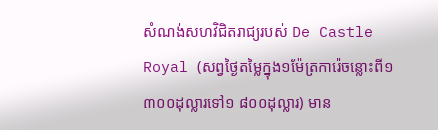សំណង់សហវិជិតរាជ្យរបស់ De Castle Royal (សព្វថ្ងៃតម្លៃក្នុង១ម៉ែត្រការ៉េចន្លោះពី១ ៣០០ដុល្លារទៅ១ ៨០០ដុល្លារ) មាន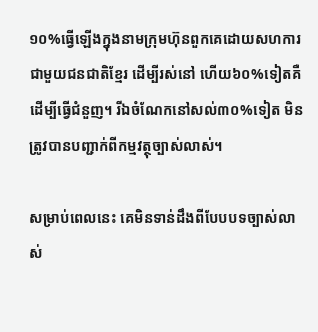១០%ធ្វើឡើងក្នុងនាមក្រុមហ៊ុនពួកគេដោយសហការជាមួយជនជាតិខ្មែរ ដើម្បីរស់នៅ ហើយ៦០%ទៀតគឺដើម្បីធ្វើជំនួញ។ រីឯចំណែកនៅសល់៣០%ទៀត មិនត្រូវបានបញ្ជាក់ពីកម្មវត្ថុច្បាស់លាស់។

សម្រាប់ពេលនេះ គេមិនទាន់ដឹងពីបែបបទច្បាស់លាស់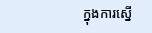ក្នុងការស្នើ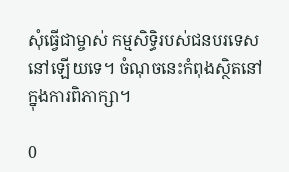សុំធ្វើជាម្ចាស់ កម្មសិទ្ធិរបស់ជនបរទេសនៅឡើយទេ។ ចំណុចនេះកំពុងស្ថិតនៅក្នុងការពិភាក្សា។

0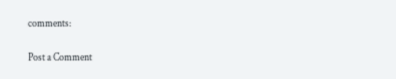comments:

Post a Comment